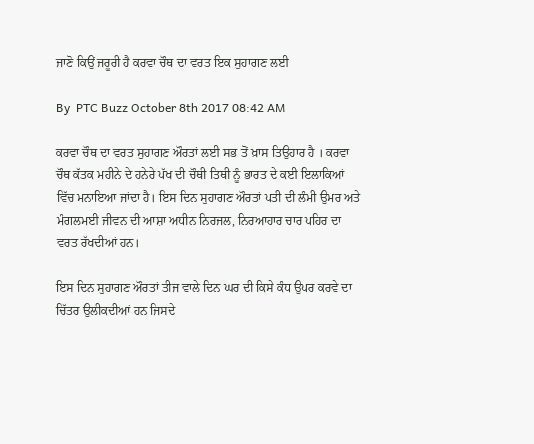ਜਾਣੋ ਕਿਉਂ ਜਰੂਰੀ ਹੈ ਕਰਵਾ ਚੌਥ ਦਾ ਵਰਤ ਇਕ ਸੁਹਾਗਣ ਲਈ

By  PTC Buzz October 8th 2017 08:42 AM

ਕਰਵਾ ਚੌਥ ਦਾ ਵਰਤ ਸੁਹਾਗਣ ਔਰਤਾਂ ਲਈ ਸਭ ਤੋਂ ਖ਼ਾਸ ਤਿਉਹਾਰ ਹੈ । ਕਰਵਾ ਚੌਥ ਕੱਤਕ ਮਹੀਨੇ ਦੇ ਹਨੇਰੇ ਪੱਖ ਦੀ ਚੌਥੀ ਤਿਥੀ ਨੂੰ ਭਾਰਤ ਦੇ ਕਈ ਇਲਾਕਿਆਂ ਵਿੱਚ ਮਨਾਇਆ ਜਾਂਦਾ ਹੈ। ਇਸ ਦਿਨ ਸੁਹਾਗਣ ਔਰਤਾਂ ਪਤੀ ਦੀ ਲੰਮੀ ਉਮਰ ਅਤੇ ਮੰਗਲਮਈ ਜੀਵਨ ਦੀ ਆਸ਼ਾ ਅਧੀਨ ਨਿਰਜਲ, ਨਿਰਆਹਾਰ ਚਾਰ ਪਹਿਰ ਦਾ ਵਰਤ ਰੱਖਦੀਆਂ ਹਨ।

ਇਸ ਦਿਨ ਸੁਹਾਗਣ ਔਰਤਾਂ ਤੀਜ ਵਾਲੇ ਦਿਨ ਘਰ ਦੀ ਕਿਸੇ ਕੰਧ ਉਪਰ ਕਰਵੇ ਦਾ ਚਿੱਤਰ ਉਲੀਕਦੀਆਂ ਹਨ ਜਿਸਦੇ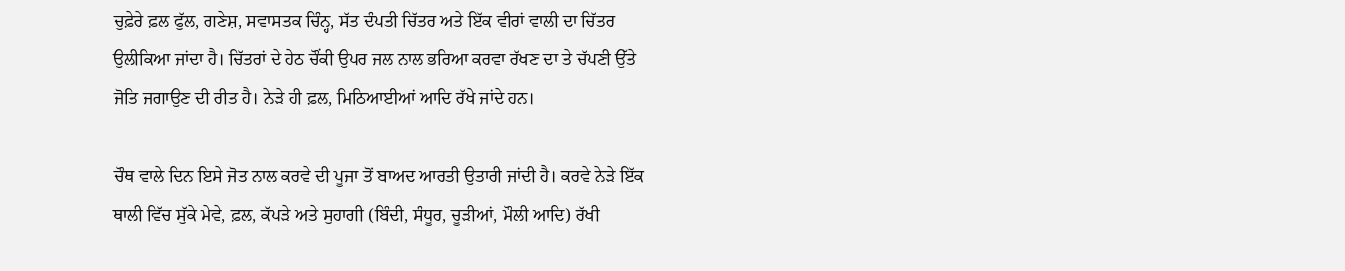ਚੁਫ਼ੇਰੇ ਫ਼ਲ ਫੁੱਲ, ਗਣੇਸ਼, ਸਵਾਸਤਕ ਚਿੰਨ੍ਹ, ਸੱਤ ਦੰਪਤੀ ਚਿੱਤਰ ਅਤੇ ਇੱਕ ਵੀਰਾਂ ਵਾਲੀ ਦਾ ਚਿੱਤਰ ਉਲੀਕਿਆ ਜਾਂਦਾ ਹੈ। ਚਿੱਤਰਾਂ ਦੇ ਹੇਠ ਚੌਂਕੀ ਉਪਰ ਜਲ ਨਾਲ ਭਰਿਆ ਕਰਵਾ ਰੱਖਣ ਦਾ ਤੇ ਚੱਪਣੀ ਉੱਤੇ ਜੋਤਿ ਜਗਾਉਣ ਦੀ ਰੀਤ ਹੈ। ਨੇੜੇ ਹੀ ਫ਼ਲ, ਮਿਠਿਆਈਆਂ ਆਦਿ ਰੱਖੇ ਜਾਂਦੇ ਹਨ।

ਚੌਥ ਵਾਲੇ ਦਿਨ ਇਸੇ ਜੋਤ ਨਾਲ ਕਰਵੇ ਦੀ ਪੂਜਾ ਤੋਂ ਬਾਅਦ ਆਰਤੀ ਉਤਾਰੀ ਜਾਂਦੀ ਹੈ। ਕਰਵੇ ਨੇੜੇ ਇੱਕ ਥਾਲੀ ਵਿੱਚ ਸੁੱਕੇ ਮੇਵੇ, ਫ਼ਲ, ਕੱਪੜੇ ਅਤੇ ਸੁਹਾਗੀ (ਬਿੰਦੀ, ਸੰਧੂਰ, ਚੂੜੀਆਂ, ਮੌਲੀ ਆਦਿ) ਰੱਖੀ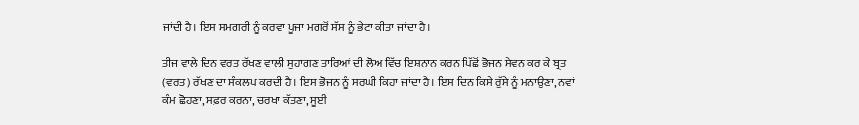ਜਾਂਦੀ ਹੈ। ਇਸ ਸਮਗਰੀ ਨੂੰ ਕਰਵਾ ਪੂਜਾ ਮਗਰੋਂ ਸੱਸ ਨੂੰ ਭੇਟਾ ਕੀਤਾ ਜਾਂਦਾ ਹੈ।

ਤੀਜ ਵਾਲੇ ਦਿਨ ਵਰਤ ਰੱਖਣ ਵਾਲੀ ਸੁਹਾਗਣ ਤਾਰਿਆਂ ਦੀ ਲੋਅ ਵਿੱਚ ਇਸ਼ਨਾਨ ਕਰਨ ਪਿੱਛੋਂ ਭੋਜਨ ਸੇਵਨ ਕਰ ਕੇ ਬ੍ਰਤ (ਵਰਤ) ਰੱਖਣ ਦਾ ਸੰਕਲਪ ਕਰਦੀ ਹੈ। ਇਸ ਭੋਜਨ ਨੂੰ ਸਰਘੀ ਕਿਹਾ ਜਾਂਦਾ ਹੈ। ਇਸ ਦਿਨ ਕਿਸੇ ਰੁੱਸੇ ਨੂੰ ਮਨਾਉਣਾ, ਨਵਾਂ ਕੰਮ ਛੋਹਣਾ, ਸਫ਼ਰ ਕਰਨਾ, ਚਰਖਾ ਕੱਤਣਾ, ਸੂਈ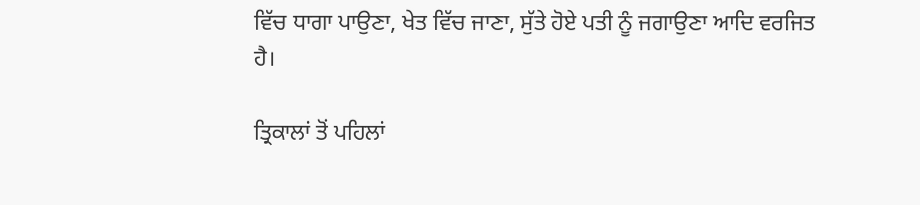ਵਿੱਚ ਧਾਗਾ ਪਾਉਣਾ, ਖੇਤ ਵਿੱਚ ਜਾਣਾ, ਸੁੱਤੇ ਹੋਏ ਪਤੀ ਨੂੰ ਜਗਾਉਣਾ ਆਦਿ ਵਰਜਿਤ ਹੈ।

ਤ੍ਰਿਕਾਲਾਂ ਤੋਂ ਪਹਿਲਾਂ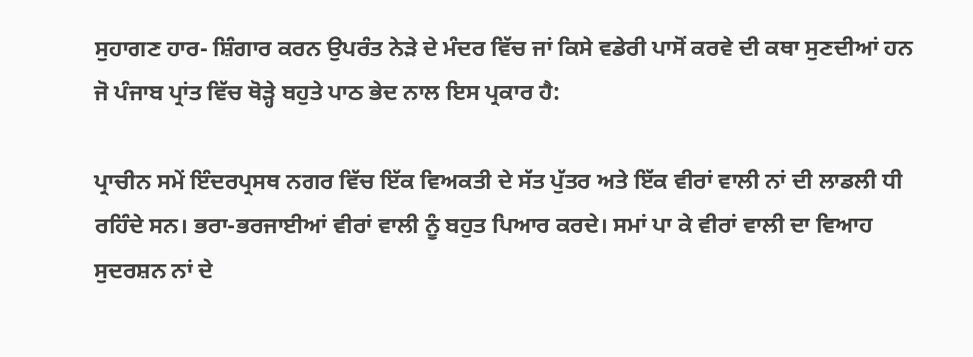ਸੁਹਾਗਣ ਹਾਰ- ਸ਼ਿੰਗਾਰ ਕਰਨ ਉਪਰੰਤ ਨੇੜੇ ਦੇ ਮੰਦਰ ਵਿੱਚ ਜਾਂ ਕਿਸੇ ਵਡੇਰੀ ਪਾਸੋਂ ਕਰਵੇ ਦੀ ਕਥਾ ਸੁਣਦੀਆਂ ਹਨ ਜੋ ਪੰਜਾਬ ਪ੍ਰਾਂਤ ਵਿੱਚ ਥੋੜ੍ਹੇ ਬਹੁਤੇ ਪਾਠ ਭੇਦ ਨਾਲ ਇਸ ਪ੍ਰਕਾਰ ਹੈ:

ਪ੍ਰਾਚੀਨ ਸਮੇਂ ਇੰਦਰਪ੍ਰਸਥ ਨਗਰ ਵਿੱਚ ਇੱਕ ਵਿਅਕਤੀ ਦੇ ਸੱਤ ਪੁੱਤਰ ਅਤੇ ਇੱਕ ਵੀਰਾਂ ਵਾਲੀ ਨਾਂ ਦੀ ਲਾਡਲੀ ਧੀ ਰਹਿੰਦੇ ਸਨ। ਭਰਾ-ਭਰਜਾਈਆਂ ਵੀਰਾਂ ਵਾਲੀ ਨੂੰ ਬਹੁਤ ਪਿਆਰ ਕਰਦੇ। ਸਮਾਂ ਪਾ ਕੇ ਵੀਰਾਂ ਵਾਲੀ ਦਾ ਵਿਆਹ ਸੁਦਰਸ਼ਨ ਨਾਂ ਦੇ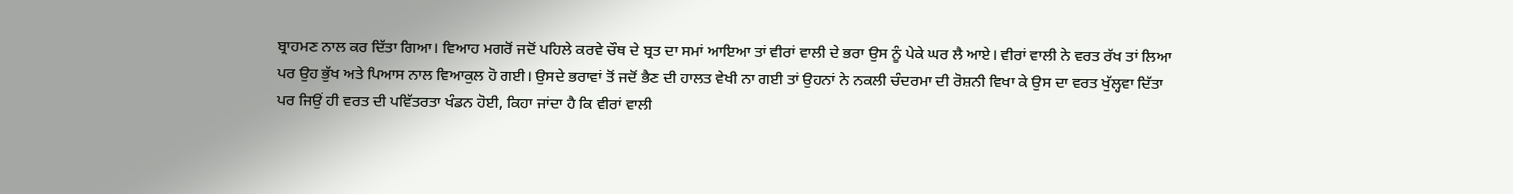ਬ੍ਰਾਹਮਣ ਨਾਲ ਕਰ ਦਿੱਤਾ ਗਿਆ। ਵਿਆਹ ਮਗਰੋਂ ਜਦੋਂ ਪਹਿਲੇ ਕਰਵੇ ਚੌਥ ਦੇ ਬ੍ਰਤ ਦਾ ਸਮਾਂ ਆਇਆ ਤਾਂ ਵੀਰਾਂ ਵਾਲੀ ਦੇ ਭਰਾ ਉਸ ਨੂੰ ਪੇਕੇ ਘਰ ਲੈ ਆਏ। ਵੀਰਾਂ ਵਾਲੀ ਨੇ ਵਰਤ ਰੱਖ ਤਾਂ ਲਿਆ ਪਰ ਉਹ ਭੁੱਖ ਅਤੇ ਪਿਆਸ ਨਾਲ ਵਿਆਕੁਲ ਹੋ ਗਈ। ਉਸਦੇ ਭਰਾਵਾਂ ਤੋਂ ਜਦੋਂ ਭੈਣ ਦੀ ਹਾਲਤ ਵੇਖੀ ਨਾ ਗਈ ਤਾਂ ਉਹਨਾਂ ਨੇ ਨਕਲੀ ਚੰਦਰਮਾ ਦੀ ਰੋਸ਼ਨੀ ਵਿਖਾ ਕੇ ਉਸ ਦਾ ਵਰਤ ਖੁੱਲ੍ਹਵਾ ਦਿੱਤਾ ਪਰ ਜਿਉਂ ਹੀ ਵਰਤ ਦੀ ਪਵਿੱਤਰਤਾ ਖੰਡਨ ਹੋਈ, ਕਿਹਾ ਜਾਂਦਾ ਹੈ ਕਿ ਵੀਰਾਂ ਵਾਲੀ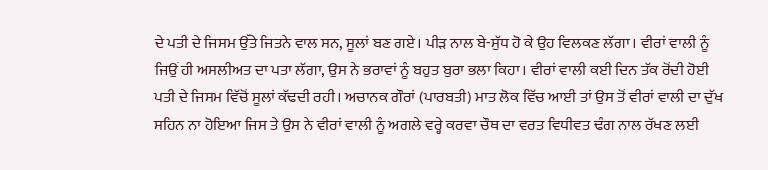ਦੇ ਪਤੀ ਦੇ ਜਿਸਮ ਉੱਤੇ ਜਿਤਨੇ ਵਾਲ ਸਨ, ਸੂਲਾਂ ਬਣ ਗਏ। ਪੀੜ ਨਾਲ ਬੇ-ਸੁੱਧ ਹੋ ਕੇ ਉਹ ਵਿਲਕਣ ਲੱਗਾ। ਵੀਰਾਂ ਵਾਲੀ ਨੂੰ ਜਿਉਂ ਹੀ ਅਸਲੀਅਤ ਦਾ ਪਤਾ ਲੱਗਾ, ਉਸ ਨੇ ਭਰਾਵਾਂ ਨੂੰ ਬਹੁਤ ਬੁਰਾ ਭਲਾ ਕਿਹਾ। ਵੀਰਾਂ ਵਾਲੀ ਕਈ ਦਿਨ ਤੱਕ ਰੋਂਦੀ ਹੋਈ ਪਤੀ ਦੇ ਜਿਸਮ ਵਿੱਚੋਂ ਸੂਲਾਂ ਕੱਢਦੀ ਰਹੀ। ਅਚਾਨਕ ਗੌਰਾਂ (ਪਾਰਬਤੀ) ਮਾਤ ਲੋਕ ਵਿੱਚ ਆਈ ਤਾਂ ਉਸ ਤੋਂ ਵੀਰਾਂ ਵਾਲੀ ਦਾ ਦੁੱਖ ਸਹਿਨ ਨਾ ਹੋਇਆ ਜਿਸ ਤੇ ਉਸ ਨੇ ਵੀਰਾਂ ਵਾਲੀ ਨੂੰ ਅਗਲੇ ਵਰ੍ਹੇ ਕਰਵਾ ਚੌਥ ਦਾ ਵਰਤ ਵਿਧੀਵਤ ਢੰਗ ਨਾਲ ਰੱਖਣ ਲਈ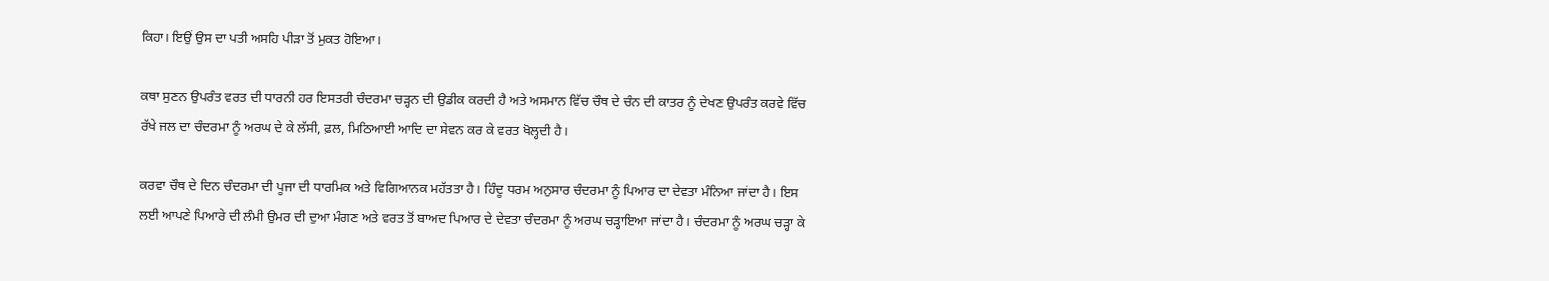ਕਿਹਾ। ਇਉਂ ਉਸ ਦਾ ਪਤੀ ਅਸਹਿ ਪੀੜਾ ਤੋਂ ਮੁਕਤ ਹੋਇਆ।

ਕਥਾ ਸੁਣਨ ਉਪਰੰਤ ਵਰਤ ਦੀ ਧਾਰਨੀ ਹਰ ਇਸਤਰੀ ਚੰਦਰਮਾ ਚੜ੍ਹਨ ਦੀ ਉਡੀਕ ਕਰਦੀ ਹੈ ਅਤੇ ਅਸਮਾਨ ਵਿੱਚ ਚੌਥ ਦੇ ਚੰਨ ਦੀ ਕਾਤਰ ਨੂੰ ਦੇਖਣ ਉਪਰੰਤ ਕਰਵੇ ਵਿੱਚ ਰੱਖੇ ਜਲ ਦਾ ਚੰਦਰਮਾ ਨੂੰ ਅਰਘ ਦੇ ਕੇ ਲੱਸੀ, ਫ਼ਲ, ਮਿਠਿਆਈ ਆਦਿ ਦਾ ਸੇਵਨ ਕਰ ਕੇ ਵਰਤ ਖੋਲ੍ਹਦੀ ਹੈ।

ਕਰਵਾ ਚੌਥ ਦੇ ਦਿਨ ਚੰਦਰਮਾ ਦੀ ਪੂਜਾ ਦੀ ਧਾਰਮਿਕ ਅਤੇ ਵਿਗਿਆਨਕ ਮਹੱਤਤਾ ਹੈ। ਹਿੰਦੂ ਧਰਮ ਅਨੁਸਾਰ ਚੰਦਰਮਾ ਨੂੰ ਪਿਆਰ ਦਾ ਦੇਵਤਾ ਮੰਨਿਆ ਜਾਂਦਾ ਹੈ। ਇਸ ਲਈ ਆਪਣੇ ਪਿਆਰੇ ਦੀ ਲੰਮੀ ਉਮਰ ਦੀ ਦੁਆ ਮੰਗਣ ਅਤੇ ਵਰਤ ਤੋਂ ਬਾਅਦ ਪਿਆਰ ਦੇ ਦੇਵਤਾ ਚੰਦਰਮਾ ਨੂੰ ਅਰਘ ਚੜ੍ਹਾਇਆ ਜਾਂਦਾ ਹੈ। ਚੰਦਰਮਾ ਨੂੰ ਅਰਘ ਚੜ੍ਹਾ ਕੇ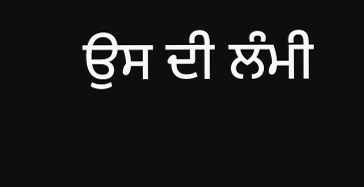ਉਸ ਦੀ ਲੰਮੀ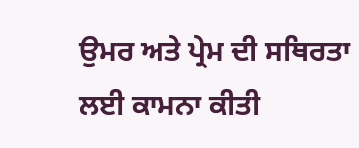ਉਮਰ ਅਤੇ ਪ੍ਰੇਮ ਦੀ ਸਥਿਰਤਾ ਲਈ ਕਾਮਨਾ ਕੀਤੀ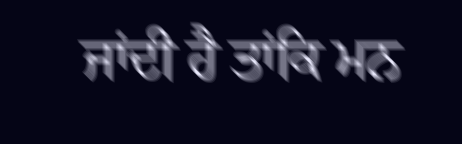ਜਾਂਦੀ ਹੈ ਤਾਂਕਿ ਮਨ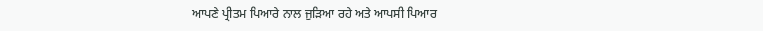ਆਪਣੇ ਪ੍ਰੀਤਮ ਪਿਆਰੇ ਨਾਲ ਜੁੜਿਆ ਰਹੇ ਅਤੇ ਆਪਸੀ ਪਿਆਰ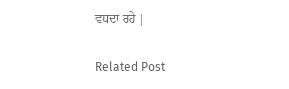ਵਧਦਾ ਰਹੇ |

Related Post